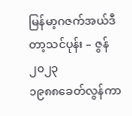မြန်မာ့ဂဇက်အယ်ဒီတာ့သင်ပုန်း – ဇွန် ၂၀၂၃
၁၉၈၈ခေတ်လွန်ကာ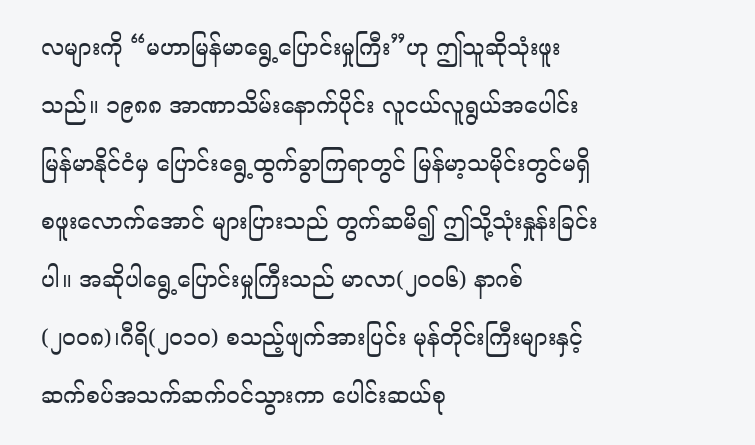လများကို “မဟာမြန်မာရွေ့ပြောင်းမှုကြီး”ဟု ဤသူဆိုသုံးဖူးသည်။ ၁၉၈၈ အာဏာသိမ်းနောက်ပိုင်း လူငယ်လူရွယ်အပေါင်း မြန်မာနိုင်ငံမှ ပြောင်းရွေ့ထွက်ခွာကြရာတွင် မြန်မာ့သမိုင်းတွင်မရှိစဖူးလောက်အောင် များပြားသည် တွက်ဆမိ၍ ဤသို့သုံးနှုန်းခြင်းပါ။ အဆိုပါရွေ့ပြောင်းမှုကြီးသည် မာလာ(၂၀၀၆) နာဂစ်(၂၀၀၈)၊ဂီရိ(၂၀၁၀) စသည့်ဖျက်အားပြင်း မုန်တိုင်းကြီးများနှင့် ဆက်စပ်အသက်ဆက်ဝင်သွားကာ ပေါင်းဆယ်စု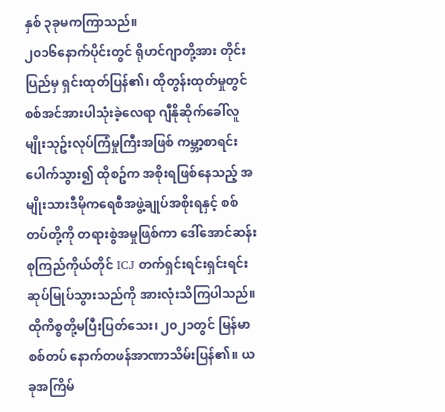နှစ် ၃ခုမကကြာသည်။
၂၀၁၆နောက်ပိုင်းတွင် ရိုဟင်ဂျာတို့အား တိုင်းပြည်မှ ရှင်းထုတ်ပြန်၏၊ ထိုတွန်းထုတ်မှုတွင်စစ်အင်အားပါသုံးခဲ့လေရာ ဂျီနိုဆိုက်ခေါ်လူမျိုးသုဥ်းလုပ်ကြံမှုကြီးအဖြစ် ကမ္ဘာ့စာရင်းပေါက်သွား၍ ထိုစဥ်က အစိုးရဖြစ်နေသည့် အမျိုးသားဒီမိုကရေစီအဖွဲ့ချုပ်အစိုးရနှင့် စစ်တပ်တို့ကို တရားစွဲအမှုဖြစ်ကာ ဒေါ်အောင်ဆန်းစုကြည်ကိုယ်တိုင် ICJ တက်ရှင်းရင်းရှင်းရင်း ဆုပ်မြုပ်သွားသည်ကို အားလုံးသိကြပါသည်။
ထိုကိစ္စတို့မပြီးပြတ်သေး၊ ၂၀၂၁တွင် မြန်မာစစ်တပ် နောက်တဖန်အာဏာသိမ်းပြန်၏။ ယခုအကြိမ်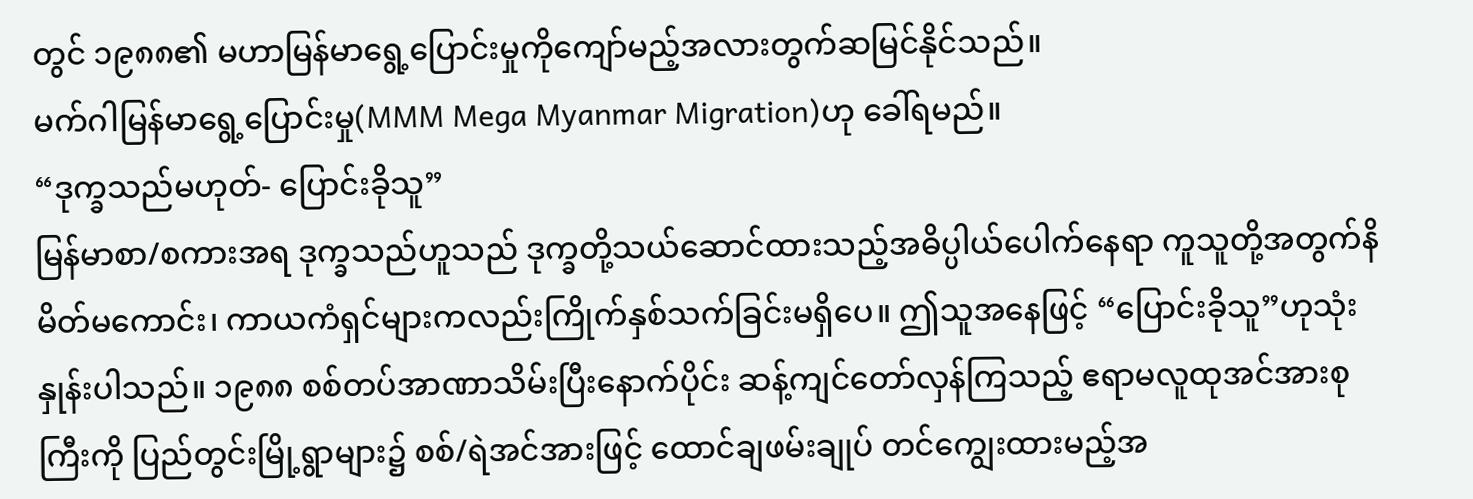တွင် ၁၉၈၈၏ မဟာမြန်မာရွေ့ပြောင်းမှုကိုကျော်မည့်အလားတွက်ဆမြင်နိုင်သည်။
မက်ဂါမြန်မာရွေ့ပြောင်းမှု(MMM Mega Myanmar Migration)ဟု ခေါ်ရမည်။
“ဒုက္ခသည်မဟုတ်- ပြောင်းခိုသူ”
မြန်မာစာ/စကားအရ ဒုက္ခသည်ဟူသည် ဒုက္ခတို့သယ်ဆောင်ထားသည့်အဓိပ္ပါယ်ပေါက်နေရာ ကူသူတို့အတွက်နိမိတ်မကောင်း၊ ကာယကံရှင်များကလည်းကြိုက်နှစ်သက်ခြင်းမရှိပေ။ ဤသူအနေဖြင့် “ပြောင်းခိုသူ”ဟုသုံးနှုန်းပါသည်။ ၁၉၈၈ စစ်တပ်အာဏာသိမ်းပြီးနောက်ပိုင်း ဆန့်ကျင်တော်လှန်ကြသည့် ဧရာမလူထုအင်အားစုကြီးကို ပြည်တွင်းမြို့ရွာများ၌ စစ်/ရဲအင်အားဖြင့် ထောင်ချဖမ်းချုပ် တင်ကျွေးထားမည့်အ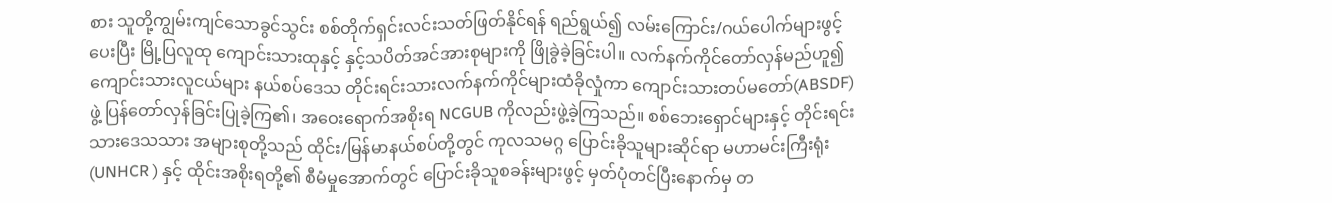စား သူတို့ကျွမ်းကျင်သောခွင်သွင်း စစ်တိုက်ရှင်းလင်းသတ်ဖြတ်နိုင်ရန် ရည်ရွယ်၍ လမ်းကြောင်း/ဂယ်ပေါက်များဖွင့်ပေးပြီး မြို့ပြလူထု ကျောင်းသားထုနှင့် နှင့်သပိတ်အင်အားစုများကို ဖြိုခွဲခဲ့ခြင်းပါ။ လက်နက်ကိုင်တော်လှန်မည်ဟူ၍ ကျောင်းသားလူငယ်များ နယ်စပ်ဒေသ တိုင်းရင်းသားလက်နက်ကိုင်များထံခိုလှုံကာ ကျောင်းသားတပ်မတော်(ABSDF)ဖွဲ့ ပြန်တော်လှန်ခြင်းပြုခဲ့ကြ၏၊ အဝေးရောက်အစိုးရ NCGUB ကိုလည်းဖွဲ့ခဲ့ကြသည်။ စစ်ဘေးရှောင်များနှင့် တိုင်းရင်းသားဒေသသား အများစုတို့သည် ထိုင်း/မြန်မာနယ်စပ်တို့တွင် ကုလသမဂ္ဂ ပြောင်းခိုသူများဆိုင်ရာ မဟာမင်းကြီးရုံး (UNHCR ) နှင့် ထိုင်းအစိုးရတို့၏ စီမံမှုအောက်တွင် ပြောင်းခိုသူစခန်းများဖွင့် မှတ်ပုံတင်ပြီးနောက်မှ တ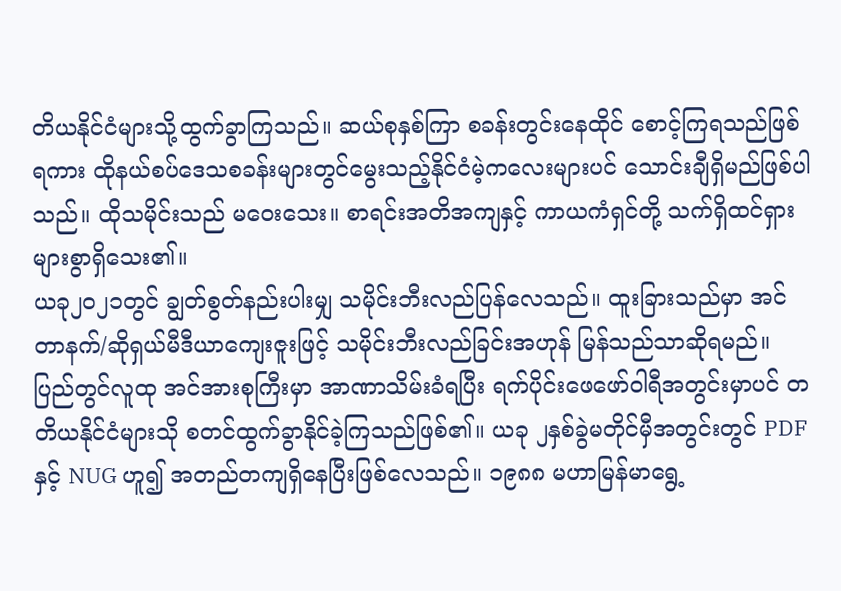တိယနိုင်ငံများသို့ထွက်ခွာကြသည်။ ဆယ်စုနှစ်ကြာ စခန်းတွင်းနေထိုင် စောင့်ကြရသည်ဖြစ်ရကား ထိုနယ်စပ်ဒေသစခန်းများတွင်မွေးသည့်နိုင်ငံမဲ့ကလေးများပင် သောင်းချီရှိမည်ဖြစ်ပါသည်။ ထိုသမိုင်းသည် မဝေးသေး။ စာရင်းအတိအကျနှင့် ကာယကံရှင်တို့ သက်ရှိထင်ရှား များစွာရှိသေး၏။
ယခု၂၀၂၁တွင် ချွတ်စွတ်နည်းပါးမျှ သမိုင်းဘီးလည်ပြန်လေသည်။ ထူးခြားသည်မှာ အင်တာနက်/ဆိုရှယ်မီဒီယာကျေးဇူးဖြင့် သမိုင်းဘီးလည်ခြင်းအဟုန် မြန်သည်သာဆိုရမည်။ ပြည်တွင်လူထု အင်အားစုကြီးမှာ အာဏာသိမ်းခံရပြီး ရက်ပိုင်းဖေဖော်ဝါရီအတွင်းမှာပင် တတိယနိုင်ငံများသို စတင်ထွက်ခွာနိုင်ခဲ့ကြသည်ဖြစ်၏။ ယခု ၂နှစ်ခွဲမတိုင်မှီအတွင်းတွင် PDF နှင့် NUG ဟူ၍ အတည်တကျရှိနေပြီးဖြစ်လေသည်။ ၁၉၈၈ မဟာမြန်မာရွေ့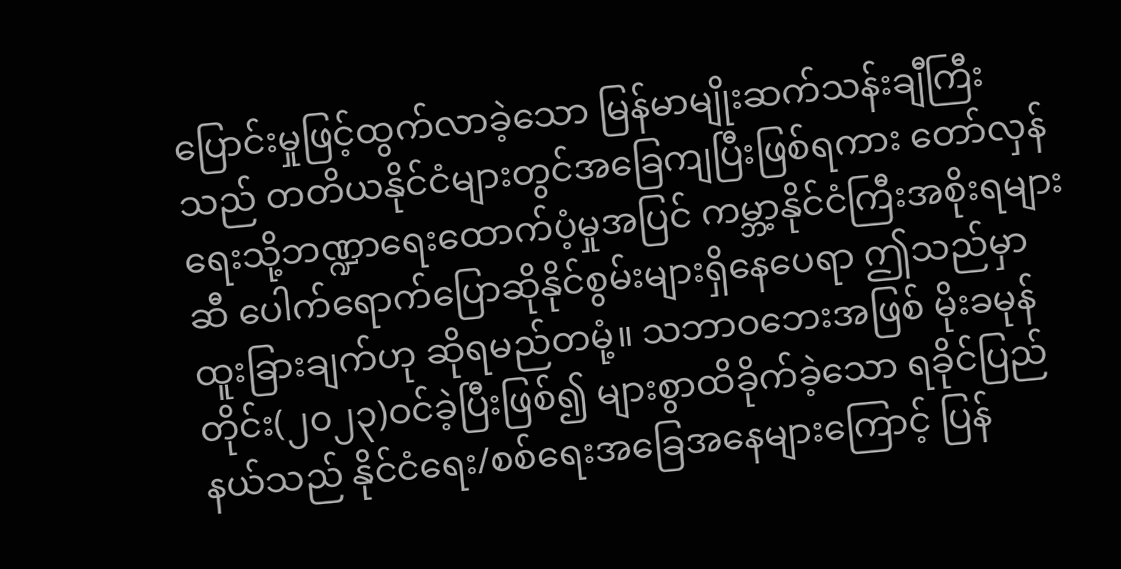ပြောင်းမှုဖြင့်ထွက်လာခဲ့သော မြန်မာမျိုးဆက်သန်းချီကြီးသည် တတိယနိုင်ငံများတွင်အခြေကျပြီးဖြစ်ရကား တော်လှန်ရေးသို့ဘဏ္ဍာရေးထောက်ပံ့မှုအပြင် ကမ္ဘာ့နိုင်ငံကြီးအစိုးရများဆီ ပေါက်ရောက်ပြောဆိုနိုင်စွမ်းများရှိနေပေရာ ဤသည်မှာ ထူးခြားချက်ဟု ဆိုရမည်တမုံ့။ သဘာဝဘေးအဖြစ် မိုးခမုန်တိုင်း(၂၀၂၃)ဝင်ခဲ့ပြီးဖြစ်၍ များစွာထိခိုက်ခဲ့သော ရခိုင်ပြည်နယ်သည် နိုင်ငံရေး/စစ်ရေးအခြေအနေများကြောင့် ပြန်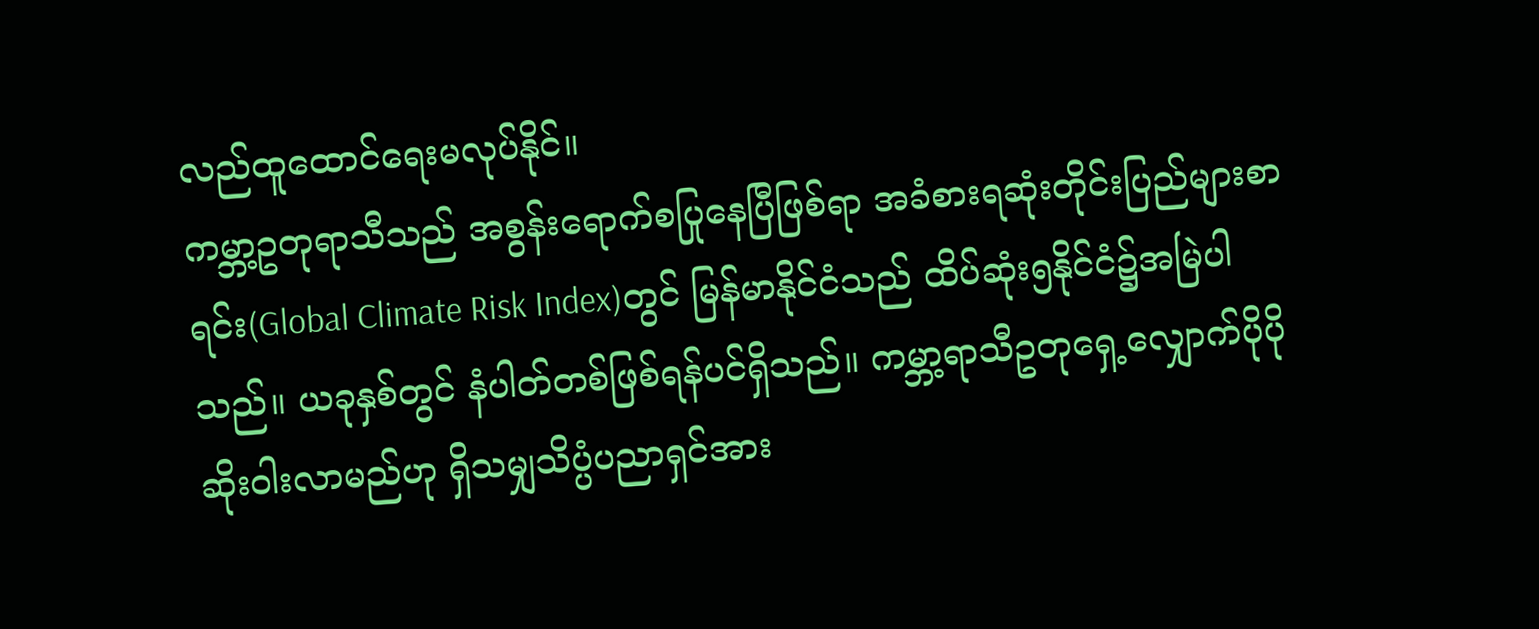လည်ထူထောင်ရေးမလုပ်နိုင်။
ကမ္ဘာ့ဥတုရာသီသည် အစွန်းရောက်စပြုနေပြီဖြစ်ရာ အခံစားရဆုံးတိုင်းပြည်များစာရင်း(Global Climate Risk Index)တွင် မြန်မာနိုင်ငံသည် ထိပ်ဆုံး၅နိုင်ငံ၌အမြဲပါသည်။ ယခုနှစ်တွင် နံပါတ်တစ်ဖြစ်ရန်ပင်ရှိသည်။ ကမ္ဘာ့ရာသီဥတုရှေ့လျှောက်ပိုပိုဆိုးဝါးလာမည်ဟု ရှိသမျှသိပ္ပံပညာရှင်အား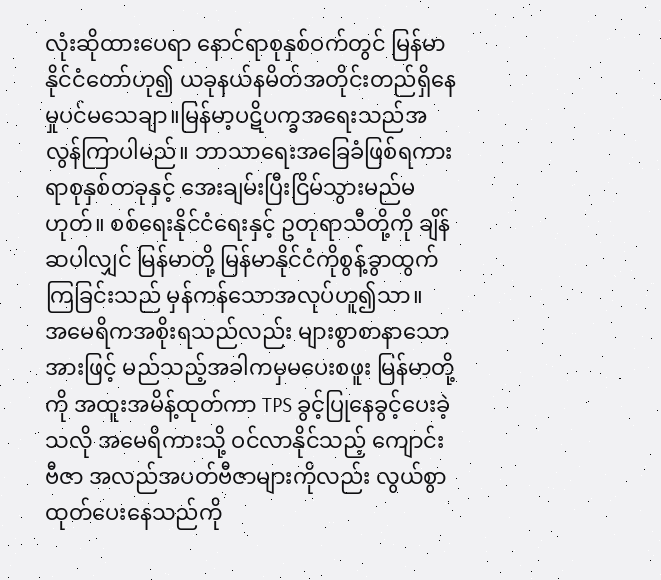လုံးဆိုထားပေရာ နောင်ရာစုနှစ်ဝက်တွင် မြန်မာနိုင်ငံတော်ဟု၍ ယခုနယ်နမိတ်အတိုင်းတည်ရှိနေမှုပင်မသေချာ။မြန်မာ့ပဋိပက္ခအရေးသည်အလွန်ကြာပါမည်။ ဘာသာရေးအခြေခံဖြစ်ရကား ရာစုနှစ်တခုနှင့် အေးချမ်းပြီးငြိမ်သွားမည်မဟုတ်။ စစ်ရေးနိုင်ငံရေးနှင့် ဥတုရာသီတို့ကို ချိန်ဆပါလျှင် မြန်မာတို့ မြန်မာနိုင်ငံကိုစွန့်ခွာထွက်ကြခြင်းသည် မှန်ကန်သောအလုပ်ဟူ၍သာ။
အမေရိကအစိုးရသည်လည်း များစွာစာနာသောအားဖြင့် မည်သည့်အခါကမှမပေးစဖူး မြန်မာတို့ကို အထူးအမိန့်ထုတ်ကာ TPS ခွင့်ပြုနေခွင့်ပေးခဲ့သလို အမေရိကားသို့ ဝင်လာနိုင်သည့် ကျောင်းဗီဇာ အလည်အပတ်ဗီဇာများကိုလည်း လွယ်စွာထုတ်ပေးနေသည်ကို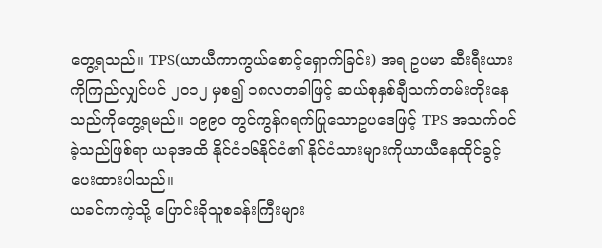တွေ့ရသည်။ TPS(ယာယီကာကွယ်စောင့်ရှောက်ခြင်း) အရ ဥပမာ ဆီးရီးယားကိုကြည်လျှင်ပင် ၂၀၁၂ မှစ၍ ၁၈လတခါဖြင့် ဆယ်စုနှစ်ချီသက်တမ်းတိုးနေသည်ကိုတွေ့ရမည်။ ၁၉၉၀ တွင်ကွန်ဂရက်ပြုသောဥပဒေဖြင့် TPS အသက်ဝင်ခဲ့သည်ဖြစ်ရာ ယခုအထိ နိုင်ငံ၁၆နိုင်ငံ၏ နိုင်ငံသားများကိုယာယီနေထိုင်ခွင့်ပေးထားပါသည်။
ယခင်ကကဲ့သို့ ပြောင်းခိုသူစခန်းကြီးများ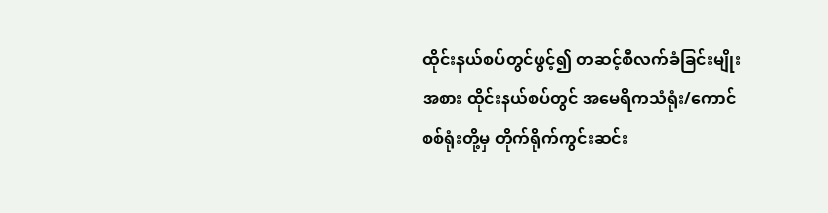ထိုင်းနယ်စပ်တွင်ဖွင့်၍ တဆင့်စီလက်ခံခြင်းမျိုးအစား ထိုင်းနယ်စပ်တွင် အမေရိကသံရုံး/ကောင်စစ်ရုံးတို့မှ တိုက်ရိုက်ကွင်းဆင်း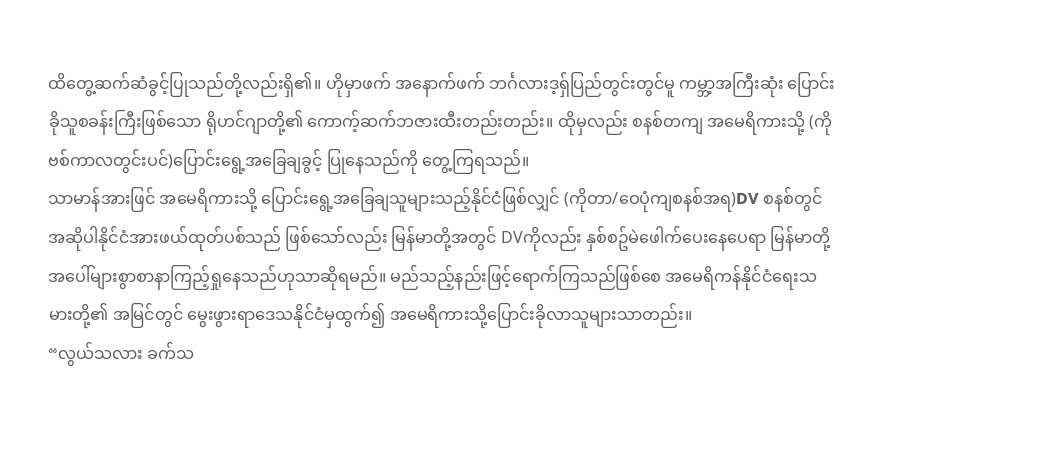ထိတွေ့ဆက်ဆံခွင့်ပြုသည်တို့လည်းရှိ၏။ ဟိုမှာဖက် အနောက်ဖက် ဘင်္ဂလားဒ့ရှ်ပြည်တွင်းတွင်မူ ကမ္ဘာ့အကြီးဆုံး ပြောင်းခိုသူစခန်းကြီးဖြစ်သော ရိုဟင်ဂျာတို့၏ ကောက့်ဆက်ဘဇားထီးတည်းတည်း။ ထိုမှလည်း စနစ်တကျ အမေရိကားသို့ (ကိုဗစ်ကာလတွင်းပင်)ပြောင်းရွေ့အခြေချခွင့် ပြုနေသည်ကို တွေ့ကြရသည်။
သာမာန်အားဖြင် အမေရိကားသို့ ပြောင်းရွေ့အခြေချသူများသည့်နိုင်ငံဖြစ်လျှင် (ကိုတာ/ဝေပုံကျစနစ်အရ)DV စနစ်တွင် အဆိုပါနိုင်ငံအားဖယ်ထုတ်ပစ်သည် ဖြစ်သော်လည်း မြန်မာတို့အတွင် DVကိုလည်း နှစ်စဥ်မဲဖေါက်ပေးနေပေရာ မြန်မာတို့အပေါ်များစွာစာနာကြည့်ရှုနေသည်ဟုသာဆိုရမည်။ မည်သည့်နည်းဖြင့်ရောက်ကြသည်ဖြစ်စေ အမေရိကန်နိုင်ငံရေးသမားတို့၏ အမြင်တွင် မွေးဖွားရာဒေသနိုင်ငံမှထွက်၍ အမေရိကားသို့ပြောင်းခိုလာသူများသာတည်း။
“လွယ်သလား ခက်သ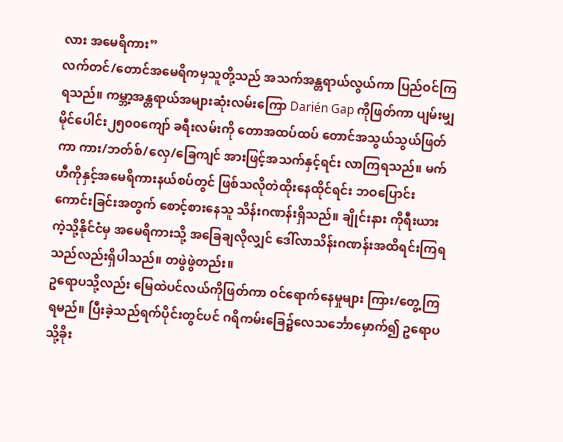လား အမေရိကား”
လက်တင်/တောင်အမေရိကမှသူတို့သည် အသက်အန္တရာယ်လွယ်ကာ ပြည်ဝင်ကြရသည်။ ကမ္ဘာ့အန္တရာယ်အများဆုံးလမ်းကြော Darién Gap ကိုဖြတ်ကာ ပျမ်းမျှမိုင်ပေါင်း၂၅၀၀ကျော် ခရီးလမ်းကို တောအထပ်ထပ် တောင်အသွယ်သွယ်ဖြတ်ကာ ကား/ဘတ်စ်/လှေ/ခြေကျင် အားဖြင့်အသက်နှင့်ရင်း လာကြရသည်။ မက်ဟီကိုနှင့်အမေရိကားနယ်စပ်တွင် ဖြစ်သလိုတဲထိုးနေထိုင်ရင်း ဘဝပြောင်းကောင်းခြင်းအတွက် စောင့်စားနေသူ သိန်းဂဏန်းရှိသည်။ ချိုင်းနား ကိုရီးယားကဲ့သို့နိုင်ငံမှ အမေရိကားသို့ အခြေချလိုလျှင် ဒေါ်လာသိန်းဂဏန်းအထိရင်းကြရသည်လည်းရှိပါသည်။ တဖွဲဖွဲတည်း။
ဥရောပသို့လည်း မြေထဲပင်လယ်ကိုဖြတ်ကာ ဝင်ရောက်နေမှုများ ကြား/တွေ့ကြရမည်။ ပြီးခဲ့သည်ရက်ပိုင်းတွင်ပင် ဂရိကမ်းခြေ၌လေသင်္ဘောမှောက်၍ ဥရောပသို့ခိုး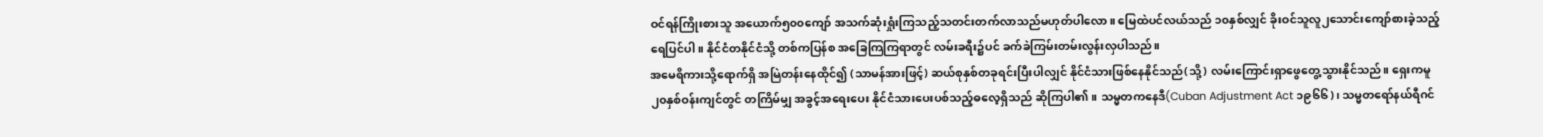ဝင်ရန်ကြိုးစားသူ အယောက်၅၀၀ကျော် အသက်ဆုံးရှုံးကြသည့်သတင်းတက်လာသည်မဟုတ်ပါလော။ မြေထဲပင်လယ်သည် ၁၀နှစ်လျှင် ခိုးဝင်သူလူ၂သောင်းကျော်စားခဲ့သည့်ရေပြင်ပါ။ နိုင်ငံတနိုင်ငံသို့ တစ်ကပြန်စ အခြေကြကြရာတွင် လမ်းခရီး၌ပင် ခက်ခဲကြမ်းတမ်းလွန်းလှပါသည်။
အမေရိကားသို့ရောက်ရှိ အမြဲတန်းနေထိုင်၍ (သာမန်အားဖြင့်) ဆယ်စုနှစ်တခုရင်းပြီးပါလျှင် နိုင်ငံသားဖြစ်နေနိုင်သည်(သို့) လမ်းကြောင်းရှာဖွေတွေ့သွားနိုင်သည်။ ရှေးကမူ ၂၀နှစ်ဝန်းကျင်တွင် တကြိမ်မျှ အခွင့်အရေးပေး နိုင်ငံသားပေးပစ်သည့်ဓလေ့ရှိသည် ဆိုကြပါ၏။ သမ္မတကနေဒီ(Cuban Adjustment Act ၁၉၆၆)၊ သမ္မတရော်နယ်ရီဂင်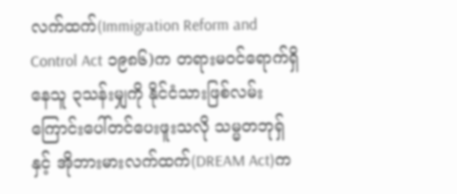လက်ထက်(Immigration Reform and Control Act ၁၉၈၆)က တရားမဝင်ရောက်ရှိနေသူ ၃သန်းမျှကို နိုင်ငံသားဖြစ်လမ်းကြောင်းပေါ်တင်ပေးဖူးသလို သမ္မတဘုရှ် နှင့် အိုဘားမားလက်ထက်(DREAM Act)က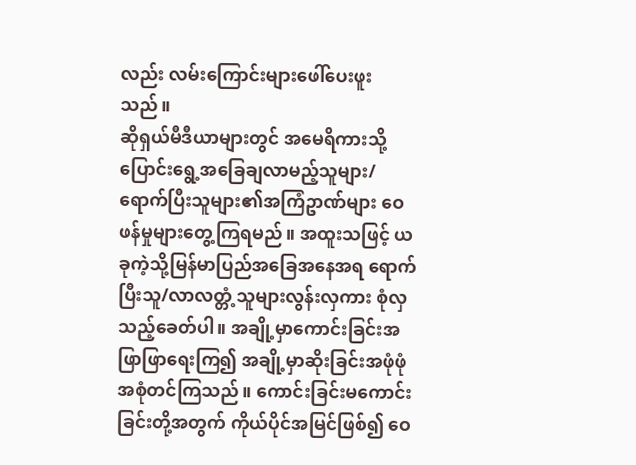လည်း လမ်းကြောင်းများဖေါ်ပေးဖူးသည်။
ဆိုရှယ်မီဒီယာများတွင် အမေရိကားသို့ပြောင်းရွေ့အခြေချလာမည့်သူများ/ရောက်ပြီးသူများ၏အကြံဥာဏ်များ ဝေဖန်မှုများတွေ့ကြရမည်။ အထူးသဖြင့် ယခုကဲ့သို့မြန်မာပြည်အခြေအနေအရ ရောက်ပြီးသူ/လာလတ္တံ့သူများလွန်းလှကား စုံလှသည့်ခေတ်ပါ။ အချို့မှာကောင်းခြင်းအဖြာဖြာရေးကြ၍ အချို့မှာဆိုးခြင်းအဖုံဖုံ အစုံတင်ကြသည်။ ကောင်းခြင်းမကောင်းခြင်းတို့အတွက် ကိုယ်ပိုင်အမြင်ဖြစ်၍ ဝေ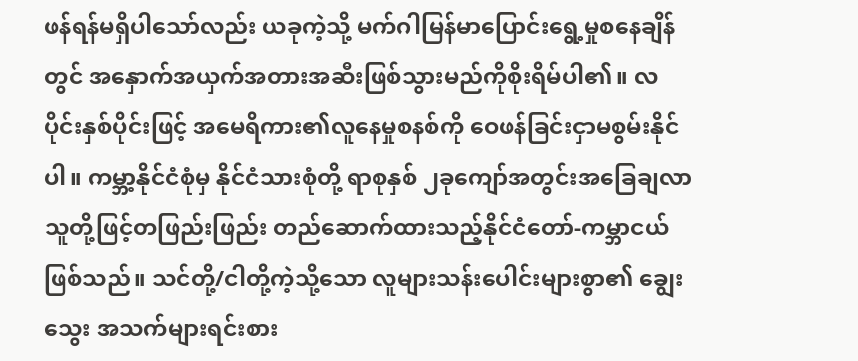ဖန်ရန်မရှိပါသော်လည်း ယခုကဲ့သို့ မက်ဂါမြန်မာပြောင်းရွေ့မှုစနေချိန်တွင် အနှောက်အယှက်အတားအဆီးဖြစ်သွားမည်ကိုစိုးရိမ်ပါ၏။ လပိုင်းနှစ်ပိုင်းဖြင့် အမေရိကား၏လူနေမှုစနစ်ကို ဝေဖန်ခြင်းငှာမစွမ်းနိုင်ပါ။ ကမ္ဘာ့နိုင်ငံစုံမှ နိုင်ငံသားစုံတို့ ရာစုနှစ် ၂ခုကျော်အတွင်းအခြေချလာသူတို့ဖြင့်တဖြည်းဖြည်း တည်ဆောက်ထားသည့်နိုင်ငံတော်-ကမ္ဘာငယ်ဖြစ်သည်။ သင်တို့/ငါတို့ကဲ့သို့သော လူများသန်းပေါင်းများစွာ၏ ချွေးသွေး အသက်များရင်းစား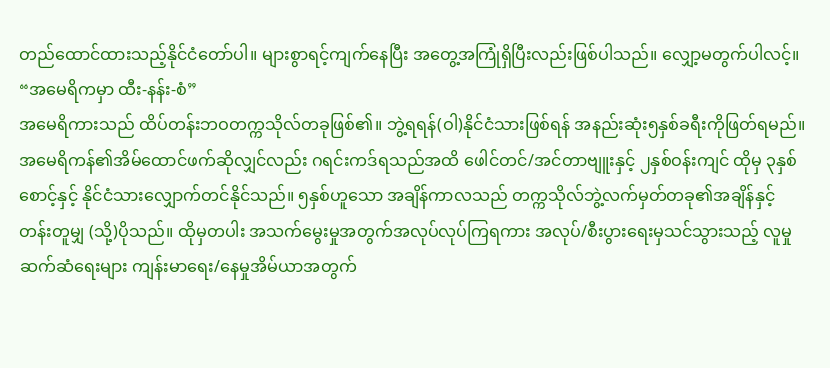တည်ထောင်ထားသည့်နိုင်ငံတော်ပါ။ များစွာရင့်ကျက်နေပြီး အတွေ့အကြုံရှိပြီးလည်းဖြစ်ပါသည်။ လျှော့မတွက်ပါလင့်။
“အမေရိကမှာ ထီး-နန်း-စံ”
အမေရိကားသည် ထိပ်တန်းဘဝတက္ကသိုလ်တခုဖြစ်၏။ ဘွဲ့ရရန်(ဝါ)နိုင်ငံသားဖြစ်ရန် အနည်းဆုံး၅နှစ်ခရီးကိုဖြတ်ရမည်။ အမေရိကန်၏အိမ်ထောင်ဖက်ဆိုလျှင်လည်း ဂရင်းကဒ်ရသည်အထိ ဖေါင်တင်/အင်တာဗျူးနှင့် ၂နှစ်ဝန်းကျင် ထိုမှ ၃နှစ်စောင့်နှင့် နိုင်ငံသားလျှောက်တင်နိုင်သည်။ ၅နှစ်ဟူသော အချိန်ကာလသည် တက္ကသိုလ်ဘွဲ့လက်မှတ်တခု၏အချိန်နှင့်တန်းတူမျှ (သို့)ပိုသည်။ ထိုမှတပါး အသက်မွေးမှုအတွက်အလုပ်လုပ်ကြရကား အလုပ်/စီးပွားရေးမှသင်သွားသည့် လူမှုဆက်ဆံရေးများ ကျန်းမာရေး/နေမှုအိမ်ယာအတွက်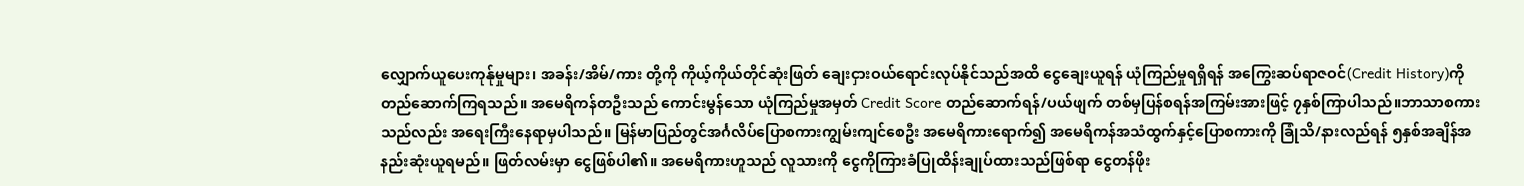လျှောက်ယူပေးကုန်ုမှုများ၊ အခန်း/အိမ်/ကား တို့ကို ကိုယ့်ကိုယ်တိုင်ဆုံးဖြတ် ချေးငှားဝယ်ရောင်းလုပ်နိုင်သည်အထိ ငွေချေးယူရန် ယုံကြည်မှုရရှိရန် အကြွေးဆပ်ရာဇဝင်(Credit History)ကိုတည်ဆောက်ကြရသည်။ အမေရိကန်တဦးသည် ကောင်းမွန်သော ယုံကြည်မှုအမှတ် Credit Score တည်ဆောက်ရန်/ပယ်ဖျက် တစ်မှပြန်စရန်အကြမ်းအားဖြင့် ၇နှစ်ကြာပါသည်။ဘာသာစကားသည်လည်း အရေးကြီးနေရာမှပါသည်။ မြန်မာပြည်တွင်အင်္ဂလိပ်ပြောစကားကျွမ်းကျင်စေဦး အမေရိကားရောက်၍ အမေရိကန်အသံထွက်နှင့်ပြောစကားကို ခြုံသိ/နားလည်ရန် ၅နှစ်အချိန်အနည်းဆုံးယူရမည်။ ဖြတ်လမ်းမှာ ငွေဖြစ်ပါ၏။ အမေရိကားဟူသည် လူသားကို ငွေကိုကြားခံပြုထိန်းချုပ်ထားသည်ဖြစ်ရာ ငွေတန်ဖိုး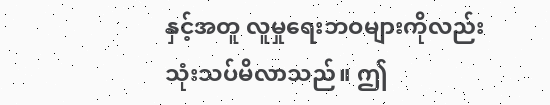နှင့်အတူ လူမှုရေးဘဝများကိုလည်းသုံးသပ်မိလာသည်။ ဤ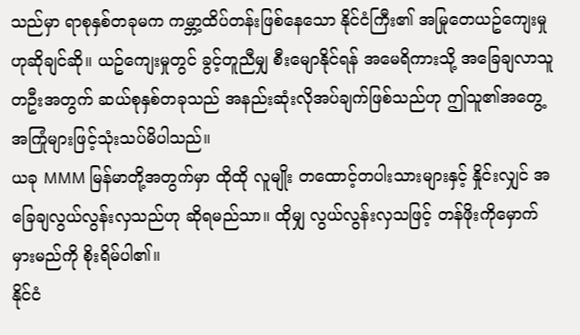သည်မှာ ရာစုနှစ်တခုမက ကမ္ဘာ့ထိပ်တန်းဖြစ်နေသော နိုင်ငံကြီး၏ အမြုတေယဥ်ကျေးမှုဟုဆိုချင်ဆို။ ယဥ်ကျေးမှုတွင် ခွင့်တူညီမျှ စီးမျောနိုင်ရန် အမေရိကားသို့ အခြေချလာသူတဦးအတွက် ဆယ်စုနှစ်တခုသည် အနည်းဆုံးလိုအပ်ချက်ဖြစ်သည်ဟု ဤသူ၏အတွေ့အကြုံများဖြင့်သုံးသပ်မိပါသည်။
ယခု MMM မြန်မာတို့အတွက်မှာ ထိုထို လူမျိုး တထောင့်တပါးသားများနှင့် နှိုင်းလျှင် အခြေချလွယ်လွန်းလှသည်ဟု ဆိုရမည်သာ။ ထိုမျှ လွယ်လွန်းလှသဖြင့် တန်ဖိုးကိုမှောက်မှားမည်ကို စိုးရိမ်ပါ၏။
နိုင်ငံ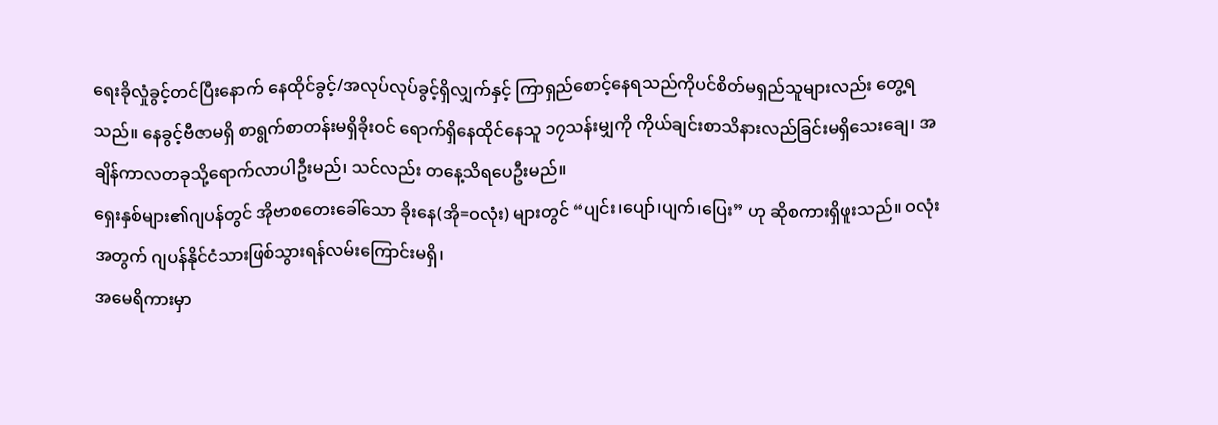ရေးခိုလှုံခွင့်တင်ပြီးနောက် နေထိုင်ခွင့်/အလုပ်လုပ်ခွင့်ရှိလျှက်နှင့် ကြာရှည်စောင့်နေရသည်ကိုပင်စိတ်မရှည်သူများလည်း တွေ့ရသည်။ နေခွင့်ဗီဇာမရှိ စာရွက်စာတန်းမရှိခိုးဝင် ရောက်ရှိနေထိုင်နေသူ ၁၇သန်းမျှကို ကိုယ်ချင်းစာသိနားလည်ခြင်းမရှိသေးချေ၊ အချိန်ကာလတခုသို့ရောက်လာပါဦးမည်၊ သင်လည်း တနေ့သိရပေဦးမည်။
ရှေးနှစ်များ၏ဂျပန်တွင် အိုဗာစတေးခေါ်သော ခိုးနေ(အို=ဝလုံး) များတွင် “ပျင်း၊ပျော်၊ပျက်၊ပြေး” ဟု ဆိုစကားရှိဖူးသည်။ ဝလုံးအတွက် ဂျပန်နိုင်ငံသားဖြစ်သွားရန်လမ်းကြောင်းမရှိ၊
အမေရိကားမှာ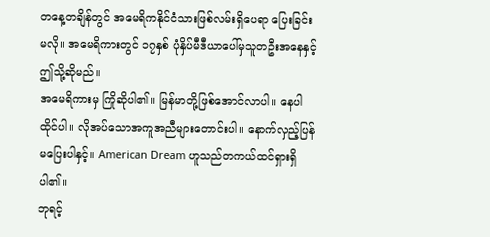တနေ့တချိန်တွင် အမေရိကနိုင်ငံသားဖြစ်လမ်းရှိပေရာ ပြေးခြင်းမလို။ အမေရိကားတွင် ၁၇နှစ် ပုံနှိပ်မီဒီယာပေါ်မှသူတဦးအနေနှင့် ဤသို့ဆိုမည်။
အမေရိကားမှ ကြိုဆိုပါ၏။ မြန်မာတို့ဖြစ်အောင်လာပါ။ နေပါထိုင်ပါ။ လိုအပ်သောအကူအညီများတောင်းပါ။ နောက်လှည့်ပြန်မပြေးပါနှင့်။ American Dream ဟူသည်တကယ်ထင်ရှားရှိပါ၏။
ဘုရင့်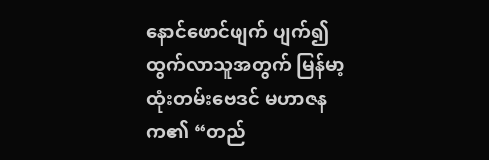နောင်ဖောင်ဖျက် ပျက်၍ထွက်လာသူအတွက် မြန်မာ့ထုံးတမ်းဗေဒင် မဟာဇနက၏ “တည်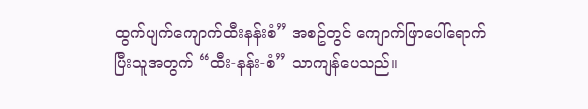ထွက်ပျက်ကျောက်ထီးနန်းစံ” အစဥ်တွင် ကျောက်ဖြာပေါ်ရောက်ပြီးသူအတွက် “ထီး-နန်း-စံ” သာကျန်ပေသည်။